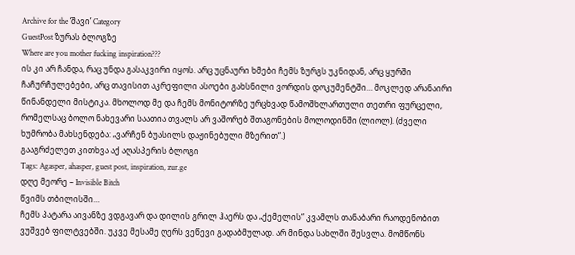Archive for the ‘შავი’ Category
GuestPost ზურას ბლოგზე
Where are you mother fucking inspiration???
ის კი არ ჩანდა, რაც უნდა გასაკვირი იყოს. არც უცნაური ხმები ჩემს ზურგს უკნიდან, არც ყურში ჩაჩურჩულებები, არც თავისით აკრეფილი ასოები გახსნილი ვორდის დოკუმენტში… მოკლედ არანაირი წინანდელი მისტიკა. მხოლოდ მე და ჩემს მონიტორზე ურცხვად წამოშხლართული თეთრი ფურცელი, რომელსაც ბოლო ნახევარი საათია თვალს არ ვაშორებ შთაგონების მოლოდინში (ლიოლ). (ძველი ხუმრობა მახსენდება: „ვარჩენ ბუასილს დაჟინებული მზერით“.)
გააგრძელეთ კითხვა აქ აღასპერის ბლოგი
Tags: Agasper, ahasper, guest post, inspiration, zur.ge
დღე მეორე – Invisible Bitch
წვიმს თბილისში…
ჩემს პატარა აივანზე ვდგავარ და დილის გრილ ჰაერს და „ქემელის“ კვამლს თანაბარი რაოდენობით ვუშვებ ფილტვებში. უკვე მესამე ღერს ვეწევი გადაბმულად. არ მინდა სახლში შესვლა. მომწონს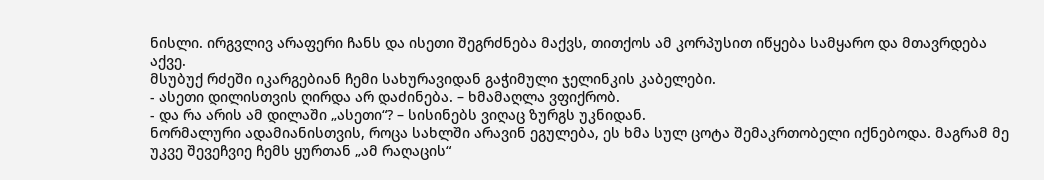ნისლი. ირგვლივ არაფერი ჩანს და ისეთი შეგრძნება მაქვს, თითქოს ამ კორპუსით იწყება სამყარო და მთავრდება აქვე.
მსუბუქ რძეში იკარგებიან ჩემი სახურავიდან გაჭიმული ჯელინკის კაბელები.
- ასეთი დილისთვის ღირდა არ დაძინება. – ხმამაღლა ვფიქრობ.
- და რა არის ამ დილაში „ასეთი“? – სისინებს ვიღაც ზურგს უკნიდან.
ნორმალური ადამიანისთვის, როცა სახლში არავინ ეგულება, ეს ხმა სულ ცოტა შემაკრთობელი იქნებოდა. მაგრამ მე უკვე შევეჩვიე ჩემს ყურთან „ამ რაღაცის“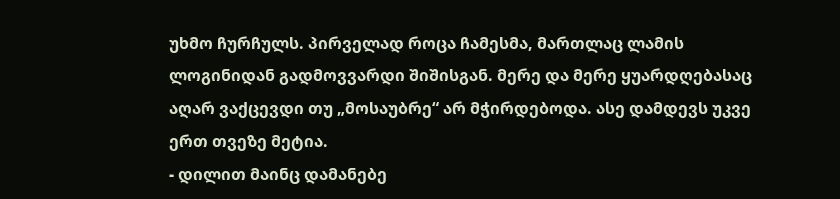უხმო ჩურჩულს. პირველად როცა ჩამესმა, მართლაც ლამის ლოგინიდან გადმოვვარდი შიშისგან. მერე და მერე ყუარდღებასაც აღარ ვაქცევდი თუ „მოსაუბრე“ არ მჭირდებოდა. ასე დამდევს უკვე ერთ თვეზე მეტია.
- დილით მაინც დამანებე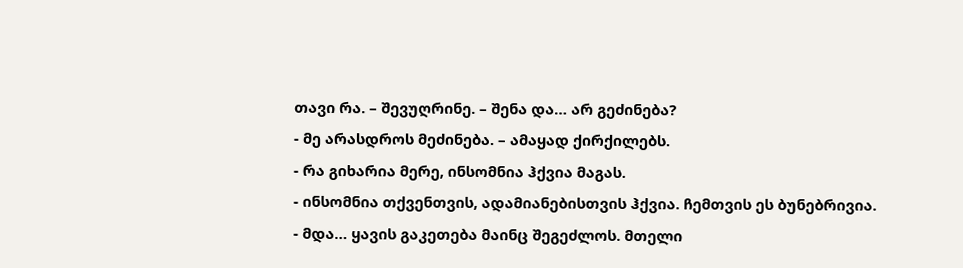თავი რა. – შევუღრინე. – შენა და… არ გეძინება?
- მე არასდროს მეძინება. – ამაყად ქირქილებს.
- რა გიხარია მერე, ინსომნია ჰქვია მაგას.
- ინსომნია თქვენთვის, ადამიანებისთვის ჰქვია. ჩემთვის ეს ბუნებრივია.
- მდა… ყავის გაკეთება მაინც შეგეძლოს. მთელი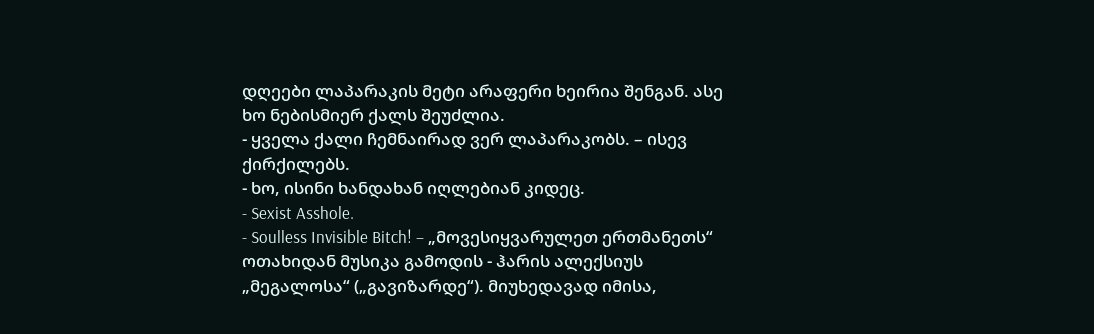დღეები ლაპარაკის მეტი არაფერი ხეირია შენგან. ასე ხო ნებისმიერ ქალს შეუძლია.
- ყველა ქალი ჩემნაირად ვერ ლაპარაკობს. – ისევ ქირქილებს.
- ხო, ისინი ხანდახან იღლებიან კიდეც.
- Sexist Asshole.
- Soulless Invisible Bitch! – „მოვესიყვარულეთ ერთმანეთს“
ოთახიდან მუსიკა გამოდის - ჰარის ალექსიუს „მეგალოსა“ („გავიზარდე“). მიუხედავად იმისა,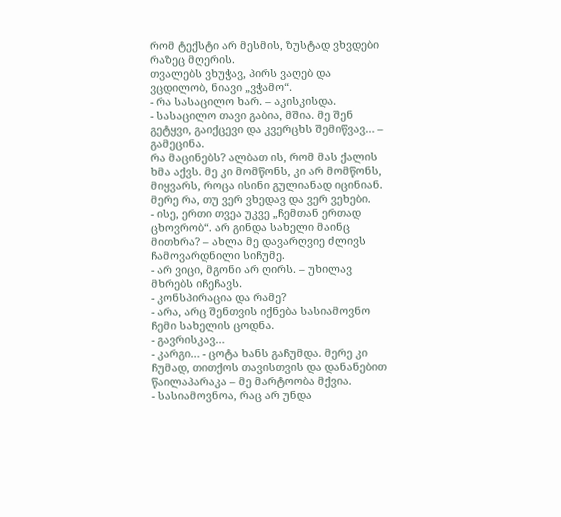რომ ტექსტი არ მესმის, ზუსტად ვხვდები რაზეც მღერის.
თვალებს ვხუჭავ, პირს ვაღებ და ვცდილობ, ნიავი „ვჭამო“.
- რა სასაცილო ხარ. – აკისკისდა.
- სასაცილო თავი გაბია, მშია. მე შენ გეტყვი, გაიქცევი და კვერცხს შემიწვავ… – გამეცინა.
რა მაცინებს? ალბათ ის, რომ მას ქალის ხმა აქვს. მე კი მომწონს, კი არ მომწონს, მიყვარს, როცა ისინი გულიანად იცინიან. მერე რა, თუ ვერ ვხედავ და ვერ ვეხები.
- ისე, ერთი თვეა უკვე „ჩემთან ერთად ცხოვრობ“. არ გინდა სახელი მაინც მითხრა? – ახლა მე დავარღვიე ძლივს ჩამოვარდნილი სიჩუმე.
- არ ვიცი, მგონი არ ღირს. – უხილავ მხრებს იჩეჩავს.
- კონსპირაცია და რამე?
- არა, არც შენთვის იქნება სასიამოვნო ჩემი სახელის ცოდნა.
- გავრისკავ…
- კარგი… - ცოტა ხანს გაჩუმდა. მერე კი ჩუმად, თითქოს თავისთვის და დანანებით წაილაპარაკა – მე მარტოობა მქვია.
- სასიამოვნოა, რაც არ უნდა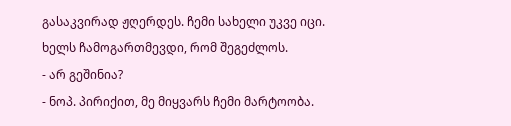გასაკვირად ჟღერდეს. ჩემი სახელი უკვე იცი. ხელს ჩამოგართმევდი, რომ შეგეძლოს.
- არ გეშინია?
- ნოპ. პირიქით, მე მიყვარს ჩემი მარტოობა.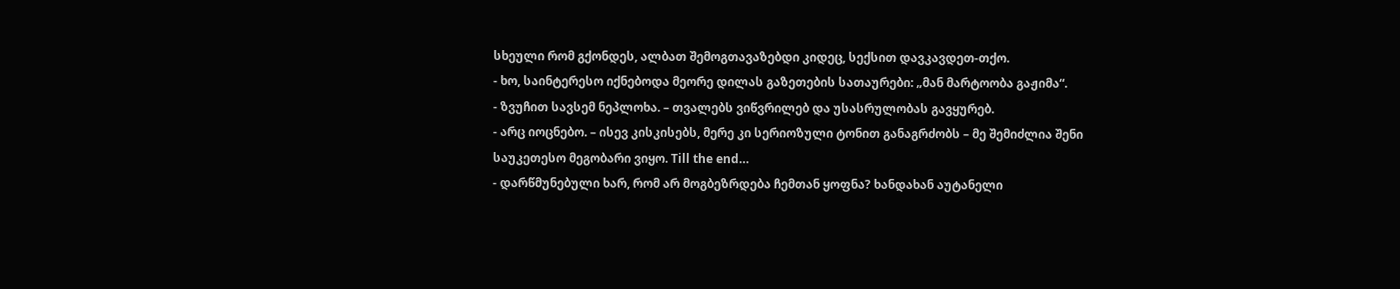სხეული რომ გქონდეს, ალბათ შემოგთავაზებდი კიდეც, სექსით დავკავდეთ-თქო.
- ხო, საინტერესო იქნებოდა მეორე დილას გაზეთების სათაურები: „მან მარტოობა გაჟიმა“.
- ზვუჩით სავსემ ნეპლოხა. – თვალებს ვიწვრილებ და უსასრულობას გავყურებ.
- არც იოცნებო. – ისევ კისკისებს, მერე კი სერიოზული ტონით განაგრძობს – მე შემიძლია შენი საუკეთესო მეგობარი ვიყო. Till the end…
- დარწმუნებული ხარ, რომ არ მოგბეზრდება ჩემთან ყოფნა? ხანდახან აუტანელი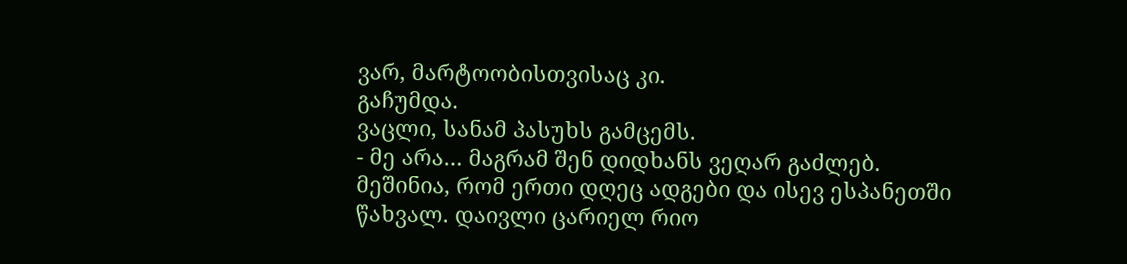ვარ, მარტოობისთვისაც კი.
გაჩუმდა.
ვაცლი, სანამ პასუხს გამცემს.
- მე არა… მაგრამ შენ დიდხანს ვეღარ გაძლებ. მეშინია, რომ ერთი დღეც ადგები და ისევ ესპანეთში წახვალ. დაივლი ცარიელ რიო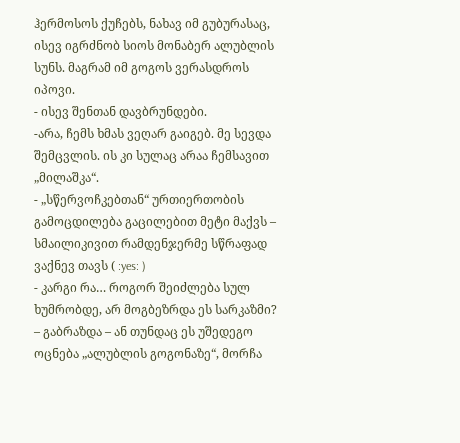ჰერმოსოს ქუჩებს, ნახავ იმ გუბურასაც, ისევ იგრძნობ სიოს მონაბერ ალუბლის სუნს. მაგრამ იმ გოგოს ვერასდროს იპოვი.
- ისევ შენთან დავბრუნდები.
-არა, ჩემს ხმას ვეღარ გაიგებ. მე სევდა შემცვლის. ის კი სულაც არაა ჩემსავით „მილაშკა“.
- „სწერვოჩკებთან“ ურთიერთობის გამოცდილება გაცილებით მეტი მაქვს – სმაილიკივით რამდენჯერმე სწრაფად ვაქნევ თავს ( :yes: )
- კარგი რა… როგორ შეიძლება სულ ხუმრობდე, არ მოგბეზრდა ეს სარკაზმი? – გაბრაზდა – ან თუნდაც ეს უშედეგო ოცნება „ალუბლის გოგონაზე“, მორჩა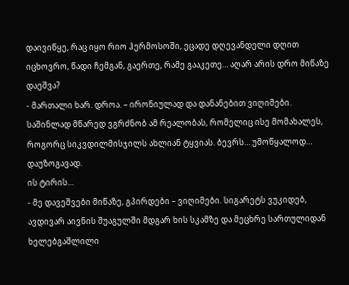დაივიწყე, რაც იყო რიო ჰერმოსოში, ეცადე დღევანდელი დღით იცხოვრო, წადი ჩემგან, გაერთე, რამე გააკეთე… აღარ არის დრო მიწაზე დაეშვა?
- მართალი ხარ. დროა. – ირონიულად და დანანებით ვიღიმები. საშინლად მწარედ ვგრძნობ ამ რეალობას, რომელიც ისე მომახალეს, როგორც სიკვდილმისჯილს ახლიან ტყვიას. ბევრს… უმოწყალოდ… დაუზოგავად.
ის ტირის…
- მე დავეშვები მიწაზე, გპირდები – ვიღიმები. სიგარეტს ვუკიდებ, ავდივარ აივნის შუაგულში მდგარ ხის სკამზე და მეცხრე სართულიდან ხელებგაშლილი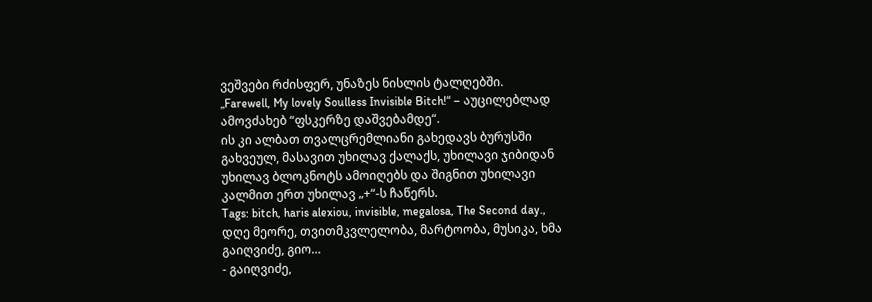ვეშვები რძისფერ, უნაზეს ნისლის ტალღებში.
„Farewell, My lovely Soulless Invisible Bitch!“ – აუცილებლად ამოვძახებ “ფსკერზე დაშვებამდე“.
ის კი ალბათ თვალცრემლიანი გახედავს ბურუსში გახვეულ, მასავით უხილავ ქალაქს, უხილავი ჯიბიდან უხილავ ბლოკნოტს ამოიღებს და შიგნით უხილავი კალმით ერთ უხილავ „+“-ს ჩაწერს.
Tags: bitch, haris alexiou, invisible, megalosa, The Second day., დღე მეორე, თვითმკვლელობა, მარტოობა, მუსიკა, ხმა
გაიღვიძე, გიო…
- გაიღვიძე,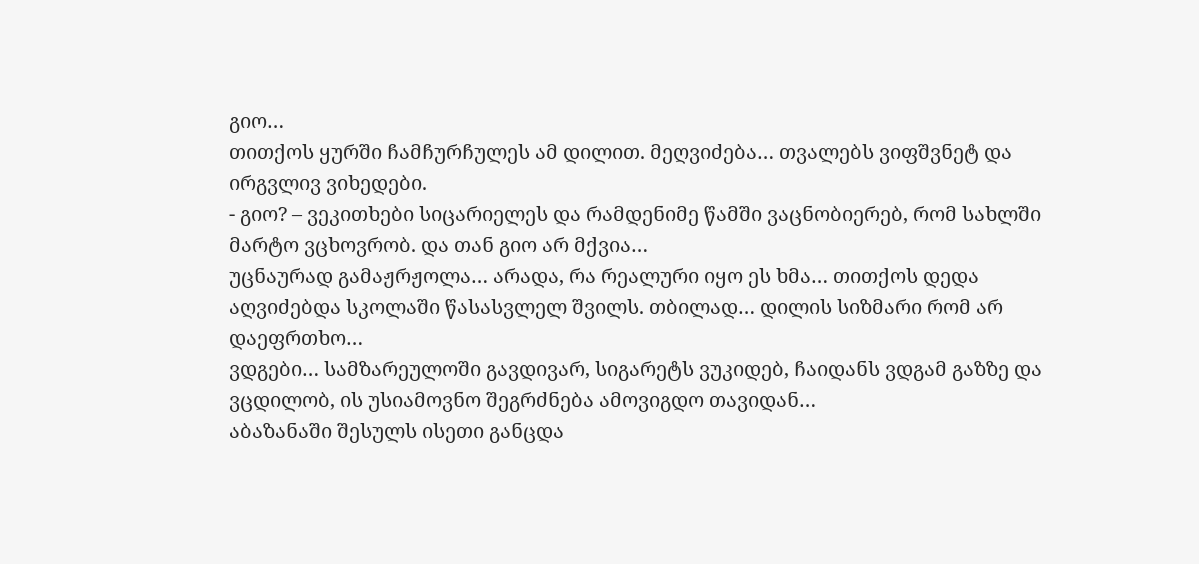გიო…
თითქოს ყურში ჩამჩურჩულეს ამ დილით. მეღვიძება… თვალებს ვიფშვნეტ და ირგვლივ ვიხედები.
- გიო? – ვეკითხები სიცარიელეს და რამდენიმე წამში ვაცნობიერებ, რომ სახლში მარტო ვცხოვრობ. და თან გიო არ მქვია…
უცნაურად გამაჟრჟოლა… არადა, რა რეალური იყო ეს ხმა… თითქოს დედა აღვიძებდა სკოლაში წასასვლელ შვილს. თბილად… დილის სიზმარი რომ არ დაეფრთხო…
ვდგები… სამზარეულოში გავდივარ, სიგარეტს ვუკიდებ, ჩაიდანს ვდგამ გაზზე და ვცდილობ, ის უსიამოვნო შეგრძნება ამოვიგდო თავიდან…
აბაზანაში შესულს ისეთი განცდა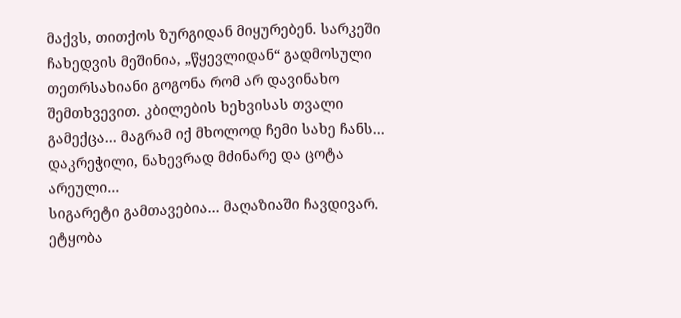მაქვს, თითქოს ზურგიდან მიყურებენ. სარკეში ჩახედვის მეშინია, „წყევლიდან“ გადმოსული თეთრსახიანი გოგონა რომ არ დავინახო შემთხვევით. კბილების ხეხვისას თვალი გამექცა… მაგრამ იქ მხოლოდ ჩემი სახე ჩანს… დაკრეჭილი, ნახევრად მძინარე და ცოტა არეული…
სიგარეტი გამთავებია… მაღაზიაში ჩავდივარ. ეტყობა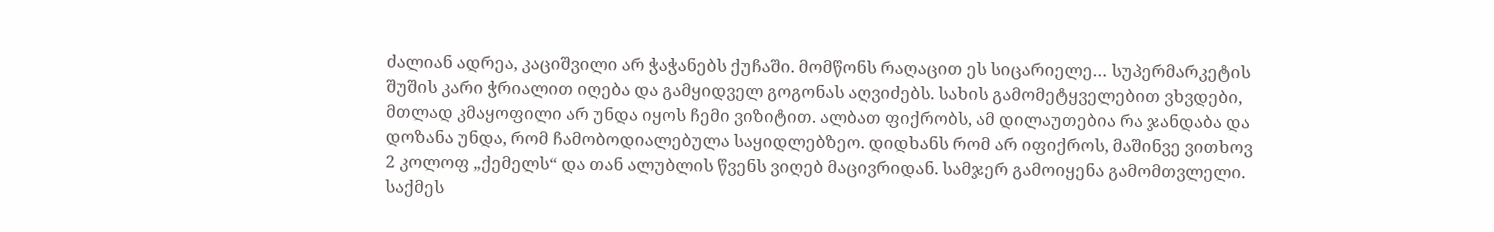ძალიან ადრეა, კაციშვილი არ ჭაჭანებს ქუჩაში. მომწონს რაღაცით ეს სიცარიელე… სუპერმარკეტის შუშის კარი ჭრიალით იღება და გამყიდველ გოგონას აღვიძებს. სახის გამომეტყველებით ვხვდები, მთლად კმაყოფილი არ უნდა იყოს ჩემი ვიზიტით. ალბათ ფიქრობს, ამ დილაუთებია რა ჯანდაბა და დოზანა უნდა, რომ ჩამობოდიალებულა საყიდლებზეო. დიდხანს რომ არ იფიქროს, მაშინვე ვითხოვ 2 კოლოფ „ქემელს“ და თან ალუბლის წვენს ვიღებ მაცივრიდან. სამჯერ გამოიყენა გამომთვლელი. საქმეს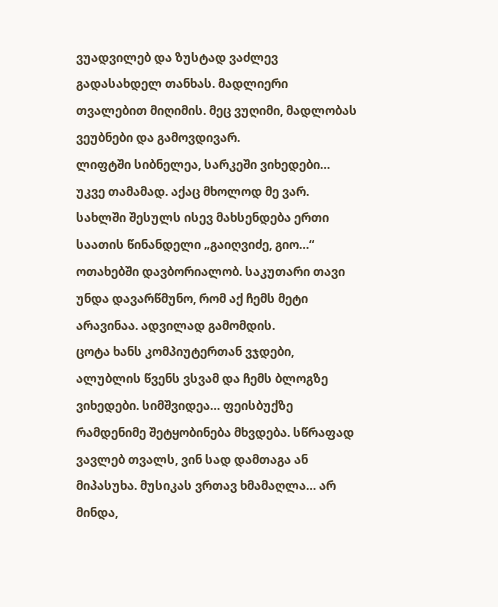ვუადვილებ და ზუსტად ვაძლევ გადასახდელ თანხას. მადლიერი თვალებით მიღიმის. მეც ვუღიმი, მადლობას ვეუბნები და გამოვდივარ.
ლიფტში სიბნელეა, სარკეში ვიხედები… უკვე თამამად. აქაც მხოლოდ მე ვარ.
სახლში შესულს ისევ მახსენდება ერთი საათის წინანდელი „გაიღვიძე, გიო…“ ოთახებში დავბორიალობ. საკუთარი თავი უნდა დავარწმუნო, რომ აქ ჩემს მეტი არავინაა. ადვილად გამომდის.
ცოტა ხანს კომპიუტერთან ვჯდები, ალუბლის წვენს ვსვამ და ჩემს ბლოგზე ვიხედები. სიმშვიდეა… ფეისბუქზე რამდენიმე შეტყობინება მხვდება. სწრაფად ვავლებ თვალს, ვინ სად დამთაგა ან მიპასუხა. მუსიკას ვრთავ ხმამაღლა… არ მინდა,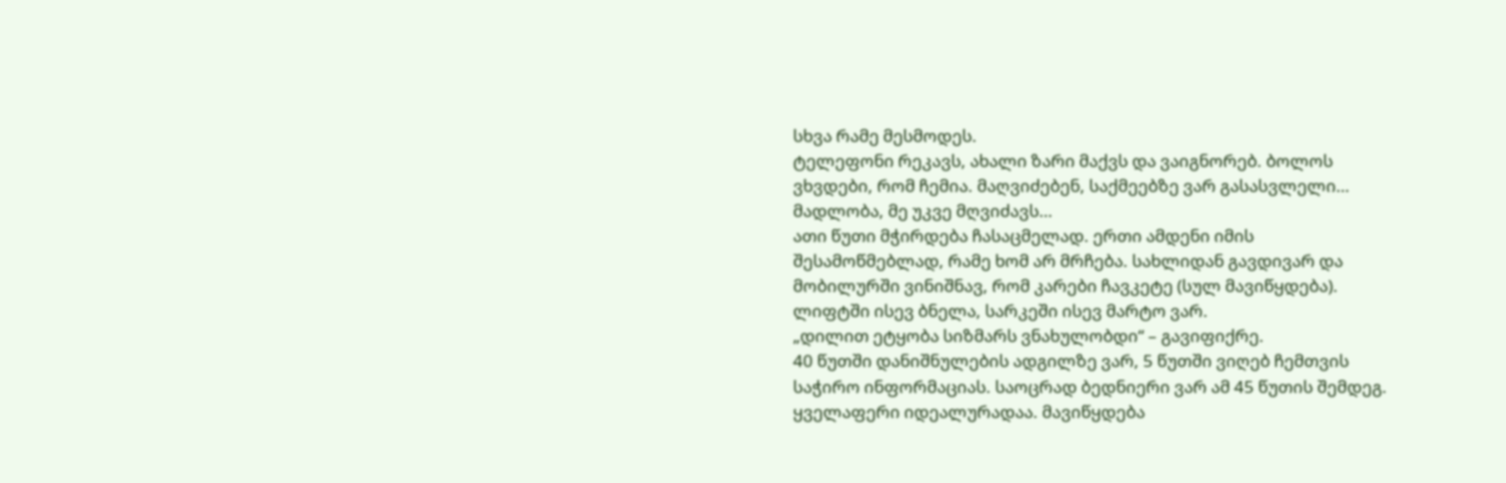სხვა რამე მესმოდეს.
ტელეფონი რეკავს, ახალი ზარი მაქვს და ვაიგნორებ. ბოლოს ვხვდები, რომ ჩემია. მაღვიძებენ, საქმეებზე ვარ გასასვლელი… მადლობა, მე უკვე მღვიძავს…
ათი წუთი მჭირდება ჩასაცმელად. ერთი ამდენი იმის შესამოწმებლად, რამე ხომ არ მრჩება. სახლიდან გავდივარ და მობილურში ვინიშნავ, რომ კარები ჩავკეტე (სულ მავიწყდება). ლიფტში ისევ ბნელა, სარკეში ისევ მარტო ვარ.
„დილით ეტყობა სიზმარს ვნახულობდი“ – გავიფიქრე.
40 წუთში დანიშნულების ადგილზე ვარ, 5 წუთში ვიღებ ჩემთვის საჭირო ინფორმაციას. საოცრად ბედნიერი ვარ ამ 45 წუთის შემდეგ. ყველაფერი იდეალურადაა. მავიწყდება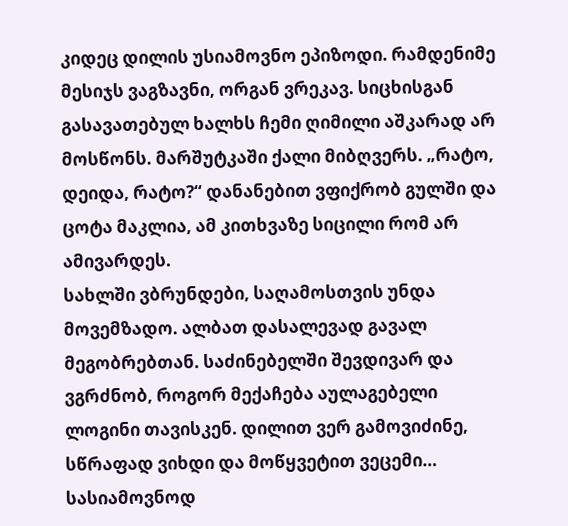კიდეც დილის უსიამოვნო ეპიზოდი. რამდენიმე მესიჯს ვაგზავნი, ორგან ვრეკავ. სიცხისგან გასავათებულ ხალხს ჩემი ღიმილი აშკარად არ მოსწონს. მარშუტკაში ქალი მიბღვერს. „რატო, დეიდა, რატო?“ დანანებით ვფიქრობ გულში და ცოტა მაკლია, ამ კითხვაზე სიცილი რომ არ ამივარდეს.
სახლში ვბრუნდები, საღამოსთვის უნდა მოვემზადო. ალბათ დასალევად გავალ მეგობრებთან. საძინებელში შევდივარ და ვგრძნობ, როგორ მექაჩება აულაგებელი ლოგინი თავისკენ. დილით ვერ გამოვიძინე, სწრაფად ვიხდი და მოწყვეტით ვეცემი…
სასიამოვნოდ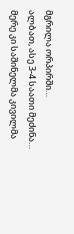მგრილა ორპირში…
ალბათ, ასე 3-4 საათი მეძინა… მერე კი საშინელმა კივილმა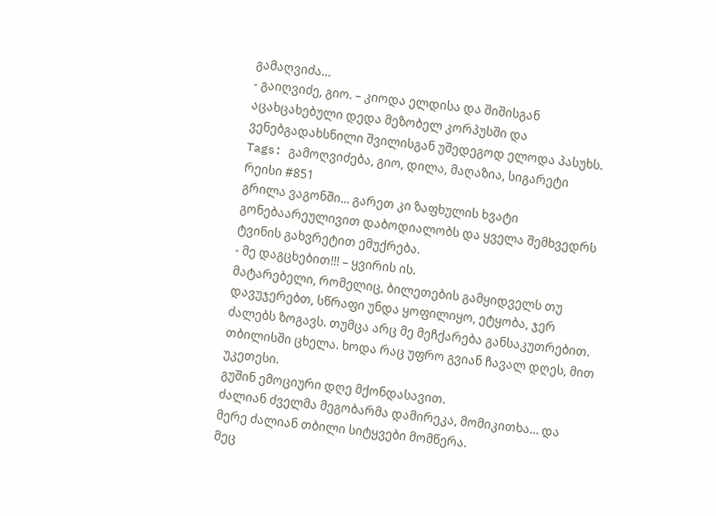გამაღვიძა…
- გაიღვიძე, გიო. – კიოდა ელდისა და შიშისგან აცახცახებული დედა მეზობელ კორპუსში და ვენებგადახსნილი შვილისგან უშედეგოდ ელოდა პასუხს.
Tags: გამოღვიძება, გიო, დილა, მაღაზია, სიგარეტი
რეისი #851
გრილა ვაგონში… გარეთ კი ზაფხულის ხვატი გონებაარეულივით დაბოდიალობს და ყველა შემხვედრს ტვინის გახვრეტით ემუქრება.
- მე დაგცხებით!!! – ყვირის ის.
მატარებელი, რომელიც, ბილეთების გამყიდველს თუ დავუჯერებთ, სწრაფი უნდა ყოფილიყო, ეტყობა, ჯერ ძალებს ზოგავს. თუმცა არც მე მეჩქარება განსაკუთრებით. თბილისში ცხელა. ხოდა რაც უფრო გვიან ჩავალ დღეს, მით უკეთესი.
გუშინ ემოციური დღე მქონდასავით.
ძალიან ძველმა მეგობარმა დამირეკა, მომიკითხა… და მერე ძალიან თბილი სიტყვები მომწერა.
მეც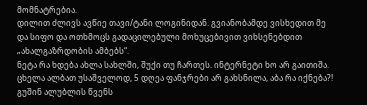მომნატრებია.
დილით ძლივს ავწიე თავი/ტანი ლოგინიდან. გვიანობამდე ვისხედით მე და სიფო და ოთხმოცს გადაცილებული მოხუცებივით ვიხსენებდით „ახალგაზრდობის ამბებს“.
ნეტა რა ხდება ახლა სახლში, შუქი თუ ჩართეს. ინტერნეტი ხო არ გაითიშა. ცხელა ალბათ უსაშველოდ, 5 დღეა ფანჯრები არ გახსნილა, აბა რა იქნება?!
გუშინ ალუბლის წვენს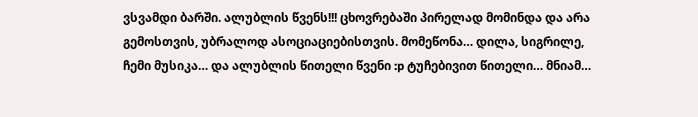ვსვამდი ბარში. ალუბლის წვენს!!! ცხოვრებაში პირელად მომინდა და არა გემოსთვის, უბრალოდ ასოციაციებისთვის. მომეწონა… დილა, სიგრილე, ჩემი მუსიკა… და ალუბლის წითელი წვენი :p ტუჩებივით წითელი… მნიამ…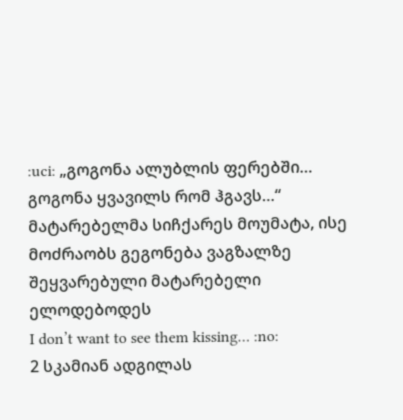:uci: „გოგონა ალუბლის ფერებში… გოგონა ყვავილს რომ ჰგავს…“
მატარებელმა სიჩქარეს მოუმატა, ისე მოძრაობს გეგონება ვაგზალზე შეყვარებული მატარებელი ელოდებოდეს
I don’t want to see them kissing… :no:
2 სკამიან ადგილას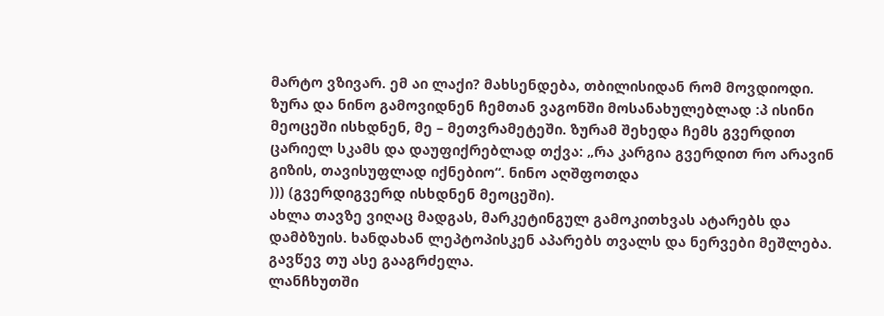მარტო ვზივარ. ემ აი ლაქი? მახსენდება, თბილისიდან რომ მოვდიოდი. ზურა და ნინო გამოვიდნენ ჩემთან ვაგონში მოსანახულებლად :პ ისინი მეოცეში ისხდნენ, მე – მეთვრამეტეში. ზურამ შეხედა ჩემს გვერდით ცარიელ სკამს და დაუფიქრებლად თქვა: „რა კარგია გვერდით რო არავინ გიზის, თავისუფლად იქნებიო“. ნინო აღშფოთდა
))) (გვერდიგვერდ ისხდნენ მეოცეში).
ახლა თავზე ვიღაც მადგას, მარკეტინგულ გამოკითხვას ატარებს და დამბზუის. ხანდახან ლეპტოპისკენ აპარებს თვალს და ნერვები მეშლება. გავწევ თუ ასე გააგრძელა.
ლანჩხუთში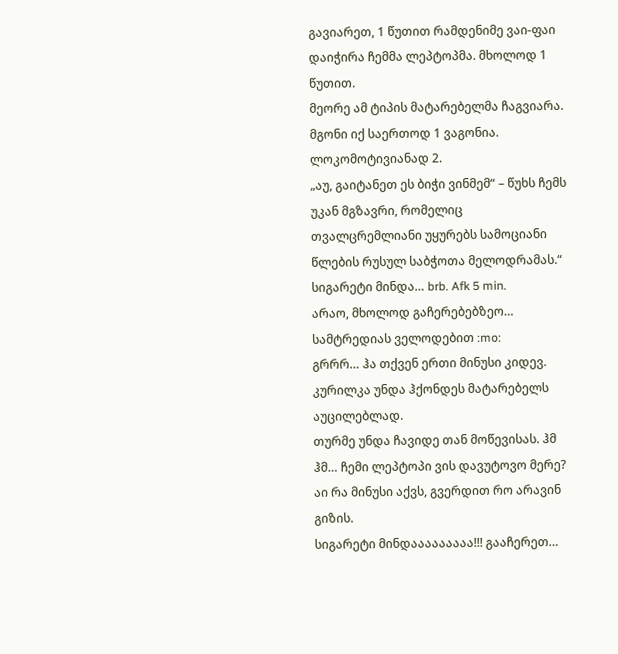გავიარეთ, 1 წუთით რამდენიმე ვაი-ფაი დაიჭირა ჩემმა ლეპტოპმა. მხოლოდ 1 წუთით.
მეორე ამ ტიპის მატარებელმა ჩაგვიარა. მგონი იქ საერთოდ 1 ვაგონია. ლოკომოტივიანად 2.
„აუ, გაიტანეთ ეს ბიჭი ვინმემ“ – წუხს ჩემს უკან მგზავრი, რომელიც თვალცრემლიანი უყურებს სამოციანი წლების რუსულ საბჭოთა მელოდრამას.“
სიგარეტი მინდა… brb. Afk 5 min.
არაო, მხოლოდ გაჩერებებზეო… სამტრედიას ველოდებით :mo:
გრრრ… ჰა თქვენ ერთი მინუსი კიდევ. კურილკა უნდა ჰქონდეს მატარებელს აუცილებლად.
თურმე უნდა ჩავიდე თან მოწევისას. ჰმ ჰმ… ჩემი ლეპტოპი ვის დავუტოვო მერე? აი რა მინუსი აქვს, გვერდით რო არავინ გიზის.
სიგარეტი მინდააააააააა!!! გააჩერეთ…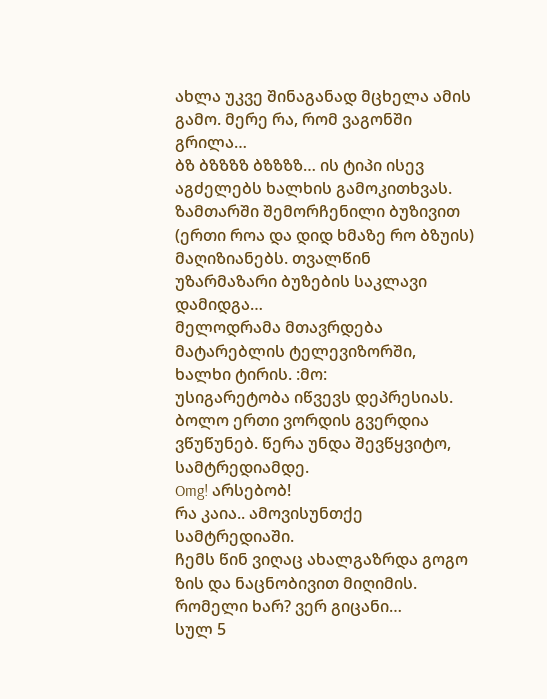ახლა უკვე შინაგანად მცხელა ამის გამო. მერე რა, რომ ვაგონში გრილა…
ბზ ბზზზზ ბზზზზ… ის ტიპი ისევ აგძელებს ხალხის გამოკითხვას. ზამთარში შემორჩენილი ბუზივით (ერთი როა და დიდ ხმაზე რო ბზუის) მაღიზიანებს. თვალწინ უზარმაზარი ბუზების საკლავი დამიდგა…
მელოდრამა მთავრდება მატარებლის ტელევიზორში, ხალხი ტირის. :მო:
უსიგარეტობა იწვევს დეპრესიას.
ბოლო ერთი ვორდის გვერდია ვწუწუნებ. წერა უნდა შევწყვიტო, სამტრედიამდე.
Omg! არსებობ!
რა კაია.. ამოვისუნთქე სამტრედიაში.
ჩემს წინ ვიღაც ახალგაზრდა გოგო ზის და ნაცნობივით მიღიმის. რომელი ხარ? ვერ გიცანი…
სულ 5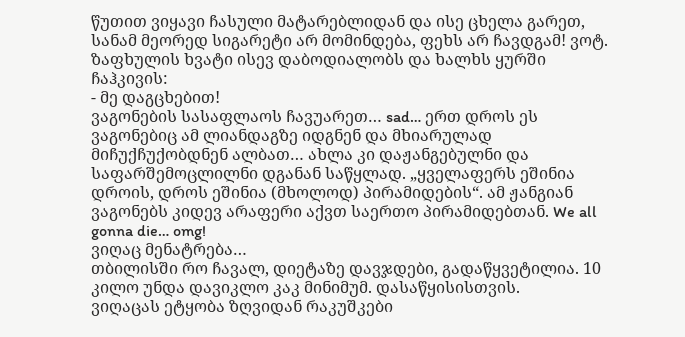წუთით ვიყავი ჩასული მატარებლიდან და ისე ცხელა გარეთ, სანამ მეორედ სიგარეტი არ მომინდება, ფეხს არ ჩავდგამ! ვოტ.
ზაფხულის ხვატი ისევ დაბოდიალობს და ხალხს ყურში ჩაჰკივის:
- მე დაგცხებით!
ვაგონების სასაფლაოს ჩავუარეთ… sad… ერთ დროს ეს ვაგონებიც ამ ლიანდაგზე იდგნენ და მხიარულად მიჩუქჩუქობდნენ ალბათ… ახლა კი დაჟანგებულნი და საფარშემოცლილნი დგანან საწყლად. „ყველაფერს ეშინია დროის, დროს ეშინია (მხოლოდ) პირამიდების“. ამ ჟანგიან ვაგონებს კიდევ არაფერი აქვთ საერთო პირამიდებთან. We all gonna die… omg!
ვიღაც მენატრება…
თბილისში რო ჩავალ, დიეტაზე დავჯდები, გადაწყვეტილია. 10 კილო უნდა დავიკლო კაკ მინიმუმ. დასაწყისისთვის.
ვიღაცას ეტყობა ზღვიდან რაკუშკები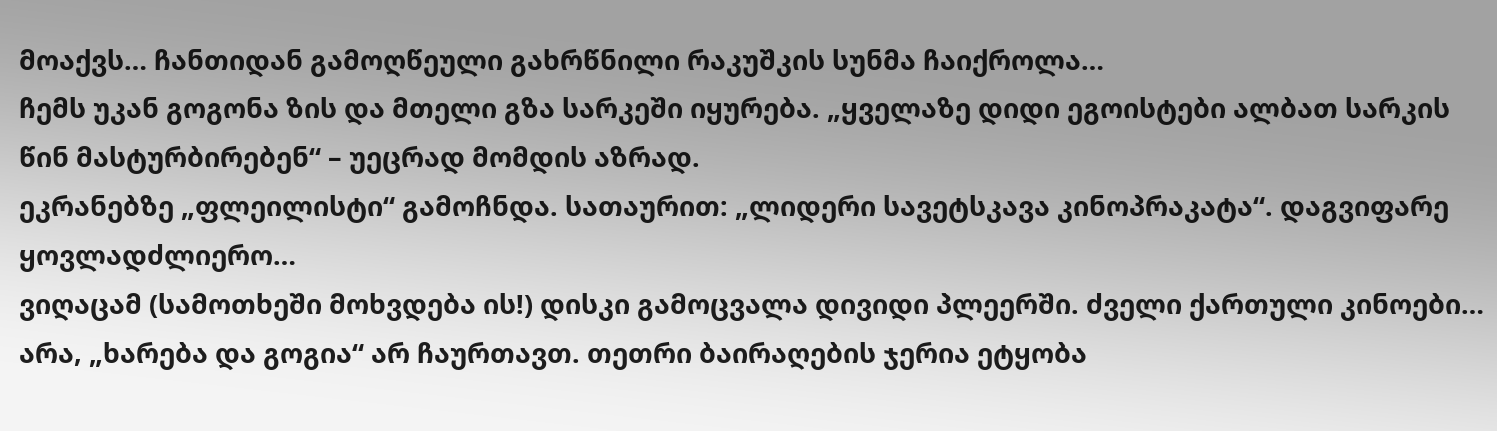მოაქვს… ჩანთიდან გამოღწეული გახრწნილი რაკუშკის სუნმა ჩაიქროლა…
ჩემს უკან გოგონა ზის და მთელი გზა სარკეში იყურება. „ყველაზე დიდი ეგოისტები ალბათ სარკის წინ მასტურბირებენ“ – უეცრად მომდის აზრად.
ეკრანებზე „ფლეილისტი“ გამოჩნდა. სათაურით: „ლიდერი სავეტსკავა კინოპრაკატა“. დაგვიფარე ყოვლადძლიერო…
ვიღაცამ (სამოთხეში მოხვდება ის!) დისკი გამოცვალა დივიდი პლეერში. ძველი ქართული კინოები… არა, „ხარება და გოგია“ არ ჩაურთავთ. თეთრი ბაირაღების ჯერია ეტყობა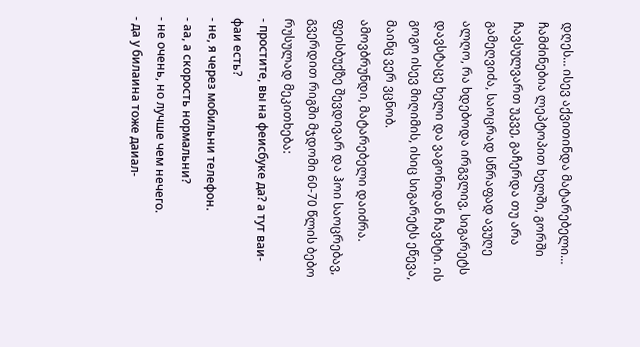დღეს… ისევ აქვითინდა მატარებელი…
ჩამძინებია ლეპტოპით ხელში, გორში ჩავსულვართ უკვე, გაჩერდა თუ არა გამეღვიძა, საოცრად სწრაფად ავუღე ალღო, რა ხდებოდა ირგვლივ, სიგარეტს დავსტაცე ხელი და ვაგონიდან ჩავხტი. ის გოგო ისევ მიღიმის, ისიც სიგარეტს ეწევა, მაინც ვერ ვცნობ.
ამოვბრუნდი, მატარებელი დაიძრა. ფეისბუქზე შევდივარ და ჰოი საოცრებავ, გვერდით რიგში მჯდომი 60-70 წლის ბებო რუსულად მეკითხება:
- простите, вы на феисбуке да? а тут ваи-фаи есть?
- не, я через мобильни телефон.
- аа, а скорость нормальни?
- не очень, но лучше чем нечего.
- да у билаина тоже даиал-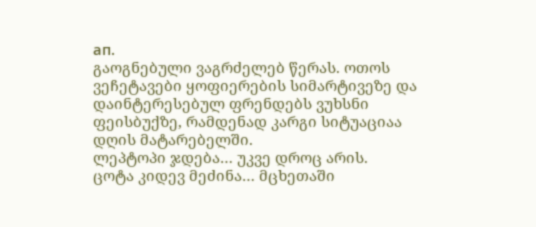ап.
გაოგნებული ვაგრძელებ წერას. ოთოს ვეჩეტავები ყოფიერების სიმარტივეზე და დაინტერესებულ ფრენდებს ვუხსნი ფეისბუქზე, რამდენად კარგი სიტუაციაა დღის მატარებელში.
ლეპტოპი ჯდება… უკვე დროც არის.
ცოტა კიდევ მეძინა… მცხეთაში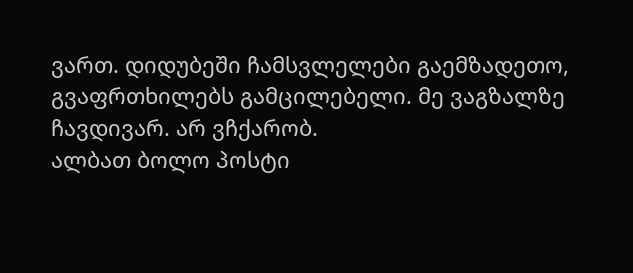ვართ. დიდუბეში ჩამსვლელები გაემზადეთო, გვაფრთხილებს გამცილებელი. მე ვაგზალზე ჩავდივარ. არ ვჩქარობ.
ალბათ ბოლო პოსტი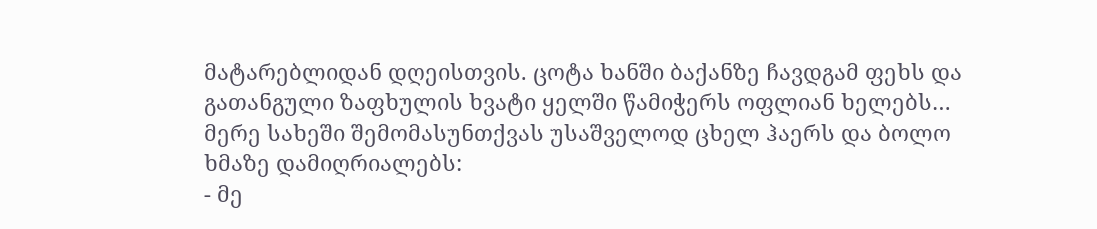მატარებლიდან დღეისთვის. ცოტა ხანში ბაქანზე ჩავდგამ ფეხს და გათანგული ზაფხულის ხვატი ყელში წამიჭერს ოფლიან ხელებს… მერე სახეში შემომასუნთქვას უსაშველოდ ცხელ ჰაერს და ბოლო ხმაზე დამიღრიალებს:
- მე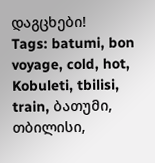დაგცხები!
Tags: batumi, bon voyage, cold, hot, Kobuleti, tbilisi, train, ბათუმი, თბილისი,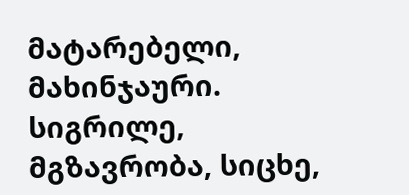მატარებელი, მახინჯაური. სიგრილე, მგზავრობა, სიცხე,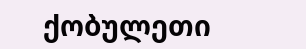ქობულეთი